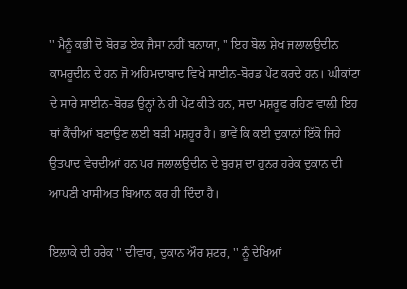'' ਮੈਨੂੰ ਕਭੀ ਦੋ ਬੋਰਡ ਏਕ ਜੈਸਾ ਨਹੀਂ ਬਨਾਯਾ, '' ਇਹ ਬੋਲ ਸ਼ੇਖ ਜਲਾਲਉਦੀਨ ਕਾਮਰੂਦੀਨ ਦੇ ਹਨ ਜੋ ਅਹਿਮਦਾਬਾਦ ਵਿਖੇ ਸਾਈਨ-ਬੋਰਡ ਪੇਂਟ ਕਰਦੇ ਹਨ। ਘੀਕਾਂਟਾ ਦੇ ਸਾਰੇ ਸਾਈਨ-ਬੋਰਡ ਉਨ੍ਹਾਂ ਨੇ ਹੀ ਪੇਂਟ ਕੀਤੇ ਹਨ, ਸਦਾ ਮਸ਼ਰੂਫ ਰਹਿਣ ਵਾਲ਼ੀ ਇਹ ਥਾਂ ਕੈਂਚੀਆਂ ਬਣਾਉਣ ਲਈ ਬੜੀ ਮਸ਼ਹੂਰ ਹੈ। ਭਾਵੇਂ ਕਿ ਕਈ ਦੁਕਾਨਾਂ ਇੱਕੋ ਜਿਹੇ ਉਤਪਾਦ ਵੇਚਦੀਆਂ ਹਨ ਪਰ ਜਲਾਲਉਦੀਨ ਦੇ ਬੁਰਸ਼ ਦਾ ਹੁਨਰ ਹਰੇਕ ਦੁਕਾਨ ਦੀ ਆਪਣੀ ਖਾਸੀਅਤ ਬਿਆਨ ਕਰ ਹੀ ਦਿੰਦਾ ਹੈ।

ਇਲਾਕੇ ਦੀ ਹਰੇਕ '' ਦੀਵਾਰ, ਦੁਕਾਨ ਔਰ ਸ਼ਟਰ, '' ਨੂੰ ਦੇਖਿਆਂ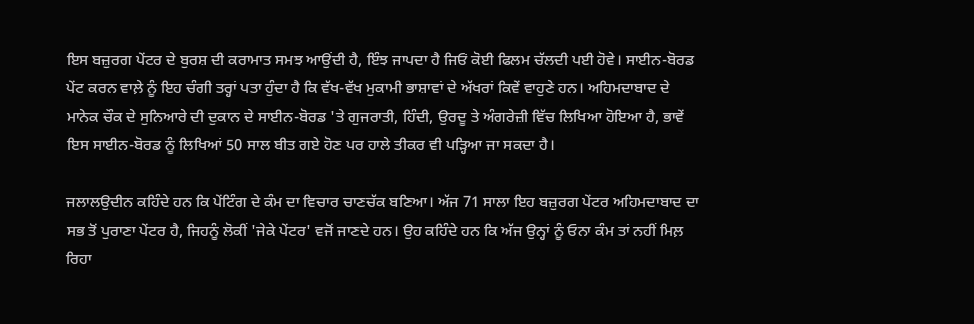ਇਸ ਬਜ਼ੁਰਗ ਪੇਂਟਰ ਦੇ ਬੁਰਸ਼ ਦੀ ਕਰਾਮਾਤ ਸਮਝ ਆਉਂਦੀ ਹੈ, ਇੰਝ ਜਾਪਦਾ ਹੈ ਜਿਓਂ ਕੋਈ ਫਿਲਮ ਚੱਲਦੀ ਪਈ ਹੋਵੇ। ਸਾਈਨ-ਬੋਰਡ ਪੇਂਟ ਕਰਨ ਵਾਲ਼ੇ ਨੂੰ ਇਹ ਚੰਗੀ ਤਰ੍ਹਾਂ ਪਤਾ ਹੁੰਦਾ ਹੈ ਕਿ ਵੱਖ-ਵੱਖ ਮੁਕਾਮੀ ਭਾਸ਼ਾਵਾਂ ਦੇ ਅੱਖਰਾਂ ਕਿਵੇਂ ਵਾਹੁਣੇ ਹਨ। ਅਹਿਮਦਾਬਾਦ ਦੇ ਮਾਨੇਕ ਚੌਕ ਦੇ ਸੁਨਿਆਰੇ ਦੀ ਦੁਕਾਨ ਦੇ ਸਾਈਨ-ਬੋਰਡ 'ਤੇ ਗੁਜਰਾਤੀ, ਹਿੰਦੀ, ਉਰਦੂ ਤੇ ਅੰਗਰੇਜ਼ੀ ਵਿੱਚ ਲਿਖਿਆ ਹੋਇਆ ਹੈ, ਭਾਵੇਂ ਇਸ ਸਾਈਨ-ਬੋਰਡ ਨੂੰ ਲਿਖਿਆਂ 50 ਸਾਲ ਬੀਤ ਗਏ ਹੋਣ ਪਰ ਹਾਲੇ ਤੀਕਰ ਵੀ ਪੜ੍ਹਿਆ ਜਾ ਸਕਦਾ ਹੈ।

ਜਲਾਲਉਦੀਨ ਕਹਿੰਦੇ ਹਨ ਕਿ ਪੇਂਟਿੰਗ ਦੇ ਕੰਮ ਦਾ ਵਿਚਾਰ ਚਾਣਚੱਕ ਬਣਿਆ। ਅੱਜ 71 ਸਾਲਾ ਇਹ ਬਜ਼ੁਰਗ ਪੇਂਟਰ ਅਹਿਮਦਾਬਾਦ ਦਾ ਸਭ ਤੋਂ ਪੁਰਾਣਾ ਪੇਂਟਰ ਹੈ, ਜਿਹਨੂੰ ਲੋਕੀਂ 'ਜੇਕੇ ਪੇਂਟਰ' ਵਜੋਂ ਜਾਣਦੇ ਹਨ। ਉਹ ਕਹਿੰਦੇ ਹਨ ਕਿ ਅੱਜ ਉਨ੍ਹਾਂ ਨੂੰ ਓਨਾ ਕੰਮ ਤਾਂ ਨਹੀਂ ਮਿਲ਼ ਰਿਹਾ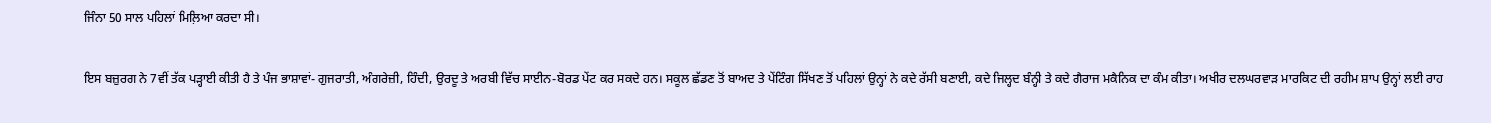ਜਿੰਨਾ 50 ਸਾਲ ਪਹਿਲਾਂ ਮਿਲ਼ਿਆ ਕਰਦਾ ਸੀ।

ਇਸ ਬਜ਼ੁਰਗ ਨੇ 7ਵੀਂ ਤੱਕ ਪੜ੍ਹਾਈ ਕੀਤੀ ਹੈ ਤੇ ਪੰਜ ਭਾਸ਼ਾਵਾਂ- ਗੁਜਰਾਤੀ, ਅੰਗਰੇਜ਼ੀ, ਹਿੰਦੀ, ਉਰਦੂ ਤੇ ਅਰਬੀ ਵਿੱਚ ਸਾਈਨ-ਬੋਰਡ ਪੇਂਟ ਕਰ ਸਕਦੇ ਹਨ। ਸਕੂਲ ਛੱਡਣ ਤੋਂ ਬਾਅਦ ਤੇ ਪੇਂਟਿੰਗ ਸਿੱਖਣ ਤੋਂ ਪਹਿਲਾਂ ਉਨ੍ਹਾਂ ਨੇ ਕਦੇ ਰੱਸੀ ਬਣਾਈ, ਕਦੇ ਜਿਲ੍ਹਦ ਬੰਨ੍ਹੀ ਤੇ ਕਦੇ ਗੈਰਾਜ ਮਕੈਨਿਕ ਦਾ ਕੰਮ ਕੀਤਾ। ਅਖੀਰ ਦਲਘਰਵਾੜ ਮਾਰਕਿਟ ਦੀ ਰਹੀਮ ਸ਼ਾਪ ਉਨ੍ਹਾਂ ਲਈ ਰਾਹ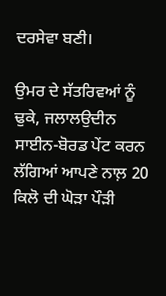ਦਰਸੇਵਾ ਬਣੀ।

ਉਮਰ ਦੇ ਸੱਤਰਿਵਆਂ ਨੂੰ ਢੁਕੇ, ਜਲਾਲਉਦੀਨ ਸਾਈਨ-ਬੋਰਡ ਪੇਂਟ ਕਰਨ ਲੱਗਿਆਂ ਆਪਣੇ ਨਾਲ਼ 20 ਕਿਲੋ ਦੀ ਘੋੜਾ ਪੌੜੀ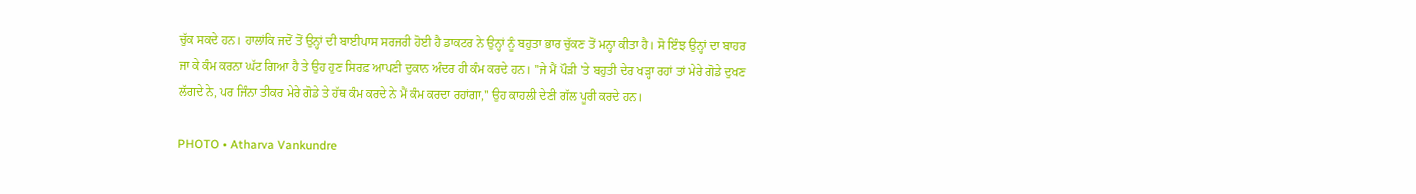ਚੁੱਕ ਸਕਦੇ ਹਨ। ਹਾਲਾਂਕਿ ਜਦੋਂ ਤੋਂ ਉਨ੍ਹਾਂ ਦੀ ਬਾਈਪਾਸ ਸਰਜਰੀ ਹੋਈ ਹੈ ਡਾਕਟਰ ਨੇ ਉਨ੍ਹਾਂ ਨੂੰ ਬਹੁਤਾ ਭਾਰ ਚੁੱਕਣ ਤੋਂ ਮਨ੍ਹਾ ਕੀਤਾ ਹੈ। ਸੋ ਇੰਝ ਉਨ੍ਹਾਂ ਦਾ ਬਾਹਰ ਜਾ ਕੇ ਕੰਮ ਕਰਨਾ ਘੱਟ ਗਿਆ ਹੈ ਤੇ ਉਹ ਹੁਣ ਸਿਰਫ਼ ਆਪਣੀ ਦੁਕਾਨ ਅੰਦਰ ਹੀ ਕੰਮ ਕਰਦੇ ਹਨ। ''ਜੇ ਮੈਂ ਪੌੜੀ 'ਤੇ ਬਹੁਤੀ ਦੇਰ ਖੜ੍ਹਾ ਰਹਾਂ ਤਾਂ ਮੇਰੇ ਗੋਡੇ ਦੁਖਣ ਲੱਗਦੇ ਨੇ, ਪਰ ਜਿੰਨਾ ਤੀਕਰ ਮੇਰੇ ਗੋਡੇ ਤੇ ਹੱਥ ਕੰਮ ਕਰਦੇ ਨੇ ਮੈਂ ਕੰਮ ਕਰਦਾ ਰਹਾਂਗਾ,'' ਉਹ ਕਾਹਲੀ ਦੇਣੀ ਗੱਲ ਪੂਰੀ ਕਰਦੇ ਹਨ।

PHOTO • Atharva Vankundre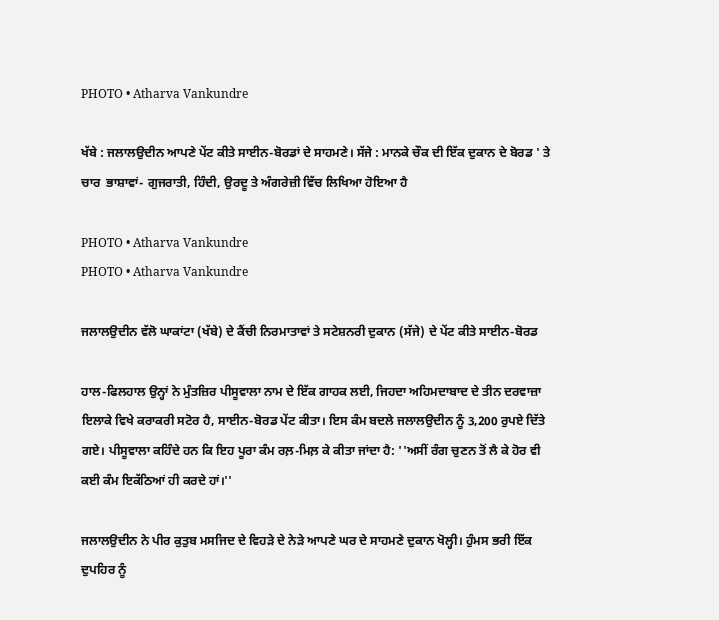PHOTO • Atharva Vankundre

ਖੱਬੇ : ਜਲਾਲਉਦੀਨ ਆਪਣੇ ਪੇਂਟ ਕੀਤੇ ਸਾਈਨ-ਬੋਰਡਾਂ ਦੇ ਸਾਹਮਣੇ। ਸੱਜੇ : ਮਾਨਕੇ ਚੌਕ ਦੀ ਇੱਕ ਦੁਕਾਨ ਦੇ ਬੋਰਡ ' ਤੇ ਚਾਰ  ਭਾਸ਼ਾਵਾਂ- ਗੁਜਰਾਤੀ, ਹਿੰਦੀ, ਉਰਦੂ ਤੇ ਅੰਗਰੇਜ਼ੀ ਵਿੱਚ ਲਿਖਿਆ ਹੋਇਆ ਹੈ

PHOTO • Atharva Vankundre
PHOTO • Atharva Vankundre

ਜਲਾਲਉਦੀਨ ਵੱਲੋ ਘਾਕਾਂਟਾ (ਖੱਬੇ) ਦੇ ਕੈਂਚੀ ਨਿਰਮਾਤਾਵਾਂ ਤੇ ਸਟੇਸ਼ਨਰੀ ਦੁਕਾਨ (ਸੱਜੇ) ਦੇ ਪੇਂਟ ਕੀਤੇ ਸਾਈਨ-ਬੋਰਡ

ਹਾਲ-ਫਿਲਹਾਲ ਉਨ੍ਹਾਂ ਨੇ ਮੁੰਤਜ਼ਿਰ ਪੀਸੂਵਾਲਾ ਨਾਮ ਦੇ ਇੱਕ ਗਾਹਕ ਲਈ, ਜਿਹਦਾ ਅਹਿਮਦਾਬਾਦ ਦੇ ਤੀਨ ਦਰਵਾਜ਼ਾ ਇਲਾਕੇ ਵਿਖੇ ਕਰਾਕਰੀ ਸਟੋਰ ਹੈ, ਸਾਈਨ-ਬੋਰਡ ਪੇਂਟ ਕੀਤਾ। ਇਸ ਕੰਮ ਬਦਲੇ ਜਲਾਲਉਦੀਨ ਨੂੰ 3,200 ਰੁਪਏ ਦਿੱਤੇ ਗਏ। ਪੀਸੂਵਾਲਾ ਕਹਿੰਦੇ ਹਨ ਕਿ ਇਹ ਪੂਰਾ ਕੰਮ ਰਲ਼-ਮਿਲ਼ ਕੇ ਕੀਤਾ ਜਾਂਦਾ ਹੈ: ''ਅਸੀਂ ਰੰਗ ਚੁਣਨ ਤੋਂ ਲੈ ਕੇ ਹੋਰ ਵੀ ਕਈ ਕੰਮ ਇਕੱਠਿਆਂ ਹੀ ਕਰਦੇ ਹਾਂ।''

ਜਲਾਲਉਦੀਨ ਨੇ ਪੀਰ ਕੁਤੁਬ ਮਸਜਿਦ ਦੇ ਵਿਹੜੇ ਦੇ ਨੇੜੇ ਆਪਣੇ ਘਰ ਦੇ ਸਾਹਮਣੇ ਦੁਕਾਨ ਖੋਲ੍ਹੀ। ਹੁੰਮਸ ਭਰੀ ਇੱਕ ਦੁਪਹਿਰ ਨੂੰ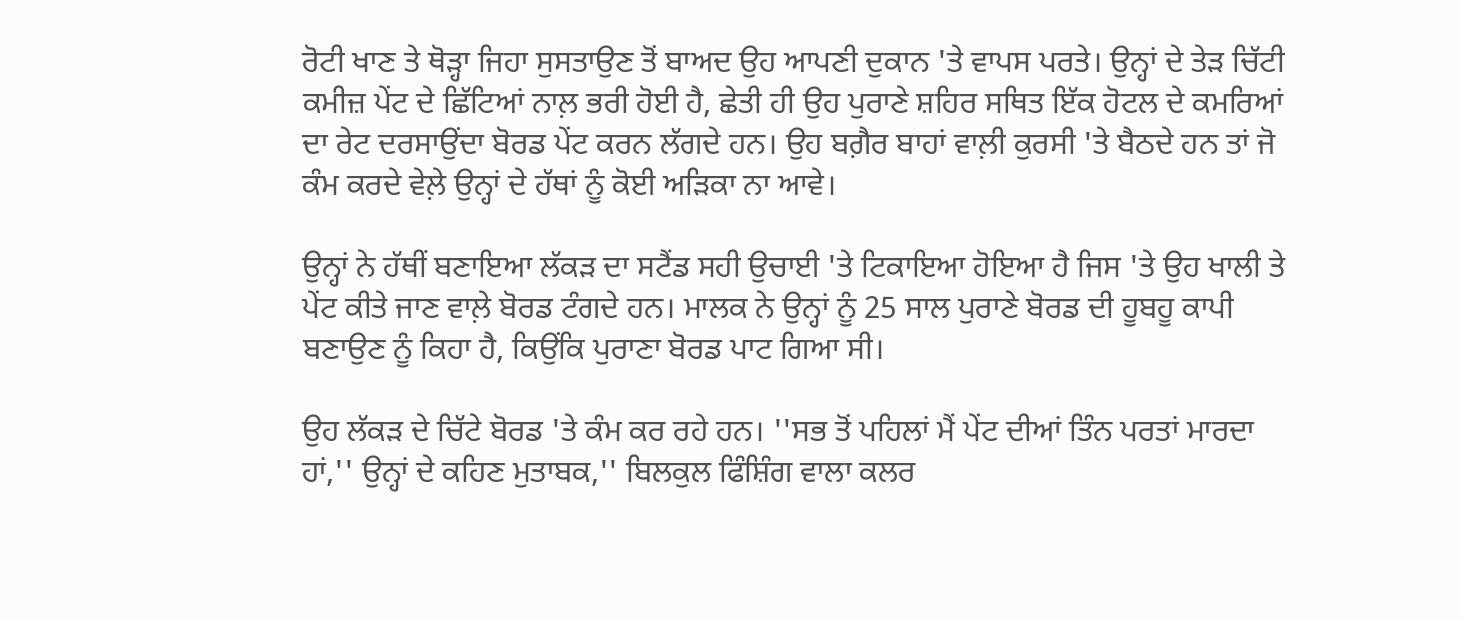ਰੋਟੀ ਖਾਣ ਤੇ ਥੋੜ੍ਹਾ ਜਿਹਾ ਸੁਸਤਾਉਣ ਤੋਂ ਬਾਅਦ ਉਹ ਆਪਣੀ ਦੁਕਾਨ 'ਤੇ ਵਾਪਸ ਪਰਤੇ। ਉਨ੍ਹਾਂ ਦੇ ਤੇੜ ਚਿੱਟੀ ਕਮੀਜ਼ ਪੇਂਟ ਦੇ ਛਿੱਟਿਆਂ ਨਾਲ਼ ਭਰੀ ਹੋਈ ਹੈ, ਛੇਤੀ ਹੀ ਉਹ ਪੁਰਾਣੇ ਸ਼ਹਿਰ ਸਥਿਤ ਇੱਕ ਹੋਟਲ ਦੇ ਕਮਰਿਆਂ ਦਾ ਰੇਟ ਦਰਸਾਉਂਦਾ ਬੋਰਡ ਪੇਂਟ ਕਰਨ ਲੱਗਦੇ ਹਨ। ਉਹ ਬਗ਼ੈਰ ਬਾਹਾਂ ਵਾਲ਼ੀ ਕੁਰਸੀ 'ਤੇ ਬੈਠਦੇ ਹਨ ਤਾਂ ਜੋ ਕੰਮ ਕਰਦੇ ਵੇਲ਼ੇ ਉਨ੍ਹਾਂ ਦੇ ਹੱਥਾਂ ਨੂੰ ਕੋਈ ਅੜਿਕਾ ਨਾ ਆਵੇ।

ਉਨ੍ਹਾਂ ਨੇ ਹੱਥੀਂ ਬਣਾਇਆ ਲੱਕੜ ਦਾ ਸਟੈਂਡ ਸਹੀ ਉਚਾਈ 'ਤੇ ਟਿਕਾਇਆ ਹੋਇਆ ਹੈ ਜਿਸ 'ਤੇ ਉਹ ਖਾਲੀ ਤੇ ਪੇਂਟ ਕੀਤੇ ਜਾਣ ਵਾਲ਼ੇ ਬੋਰਡ ਟੰਗਦੇ ਹਨ। ਮਾਲਕ ਨੇ ਉਨ੍ਹਾਂ ਨੂੰ 25 ਸਾਲ ਪੁਰਾਣੇ ਬੋਰਡ ਦੀ ਹੂਬਹੂ ਕਾਪੀ ਬਣਾਉਣ ਨੂੰ ਕਿਹਾ ਹੈ, ਕਿਉਂਕਿ ਪੁਰਾਣਾ ਬੋਰਡ ਪਾਟ ਗਿਆ ਸੀ।

ਉਹ ਲੱਕੜ ਦੇ ਚਿੱਟੇ ਬੋਰਡ 'ਤੇ ਕੰਮ ਕਰ ਰਹੇ ਹਨ। ''ਸਭ ਤੋਂ ਪਹਿਲਾਂ ਮੈਂ ਪੇਂਟ ਦੀਆਂ ਤਿੰਨ ਪਰਤਾਂ ਮਾਰਦਾ ਹਾਂ,'' ਉਨ੍ਹਾਂ ਦੇ ਕਹਿਣ ਮੁਤਾਬਕ,'' ਬਿਲਕੁਲ ਫਿੰਸ਼ਿੰਗ ਵਾਲਾ ਕਲਰ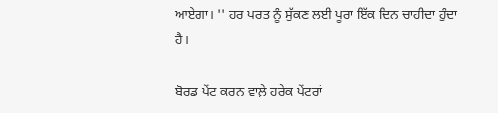ਆਏਗਾ। '' ਹਰ ਪਰਤ ਨੂੰ ਸੁੱਕਣ ਲਈ ਪੂਰਾ ਇੱਕ ਦਿਨ ਚਾਹੀਦਾ ਹੁੰਦਾ ਹੈ।

ਬੋਰਡ ਪੇਂਟ ਕਰਨ ਵਾਲ਼ੇ ਹਰੇਕ ਪੇਂਟਰਾਂ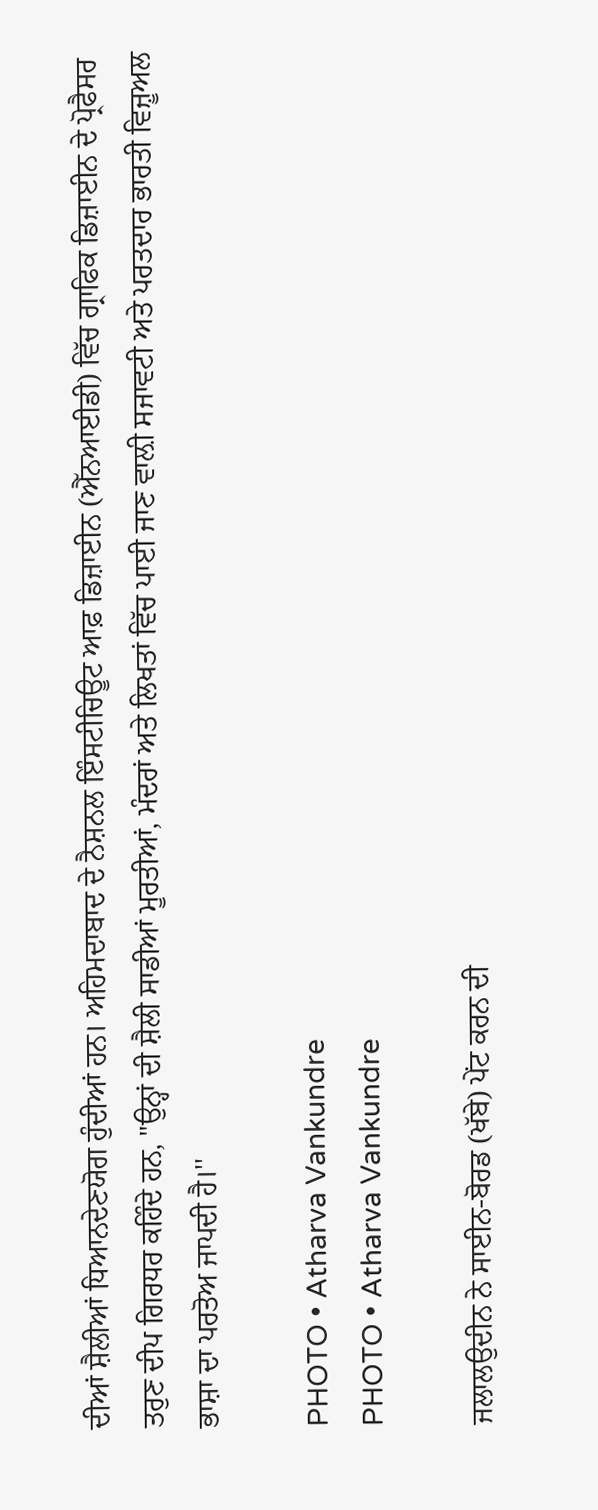ਦੀਆਂ ਸ਼ੈਲੀਆਂ ਧਿਆਨਦੇਣਯੋਗ ਹੁੰਦੀਆਂ ਹਨ। ਅਹਿਮਦਾਬਾਦ ਦੇ ਨੈਸ਼ਨਲ ਇੰਸਟੀਚਿਊਟ ਆਫ਼ ਡਿਜ਼ਾਈਨ (ਐੱਨਆਈਡੀ) ਵਿੱਚ ਗ੍ਰਾਫਿਕ ਡਿਜ਼ਾਈਨ ਦੇ ਪ੍ਰੋਫੈਸਰ ਤਰੁਣ ਦੀਪ ਗਿਰਧਰ ਕਹਿੰਦੇ ਹਨ, "ਉਨ੍ਹਾਂ ਦੀ ਸ਼ੈਲੀ ਸਾਡੀਆਂ ਮੂਰਤੀਆਂ, ਮੰਦਰਾਂ ਅਤੇ ਲਿਖਤਾਂ ਵਿੱਚ ਪਾਈ ਜਾਣ ਵਾਲ਼ੀ ਸਜਾਵਟੀ ਅਤੇ ਪਰਤਦਾਰ ਭਾਰਤੀ ਵਿਜ਼ੂਅਲ ਭਾਸ਼ਾ ਦਾ ਪਰਤੋਅ ਜਾਪਦੀ ਹੈ।''

PHOTO • Atharva Vankundre
PHOTO • Atharva Vankundre

ਜਲਾਲਉਦੀਨ ਨੇ ਸਾਈਨ-ਬੋਰਡ (ਖੱਬੇ) ਪੇਂਟ ਕਰਨ ਦੀ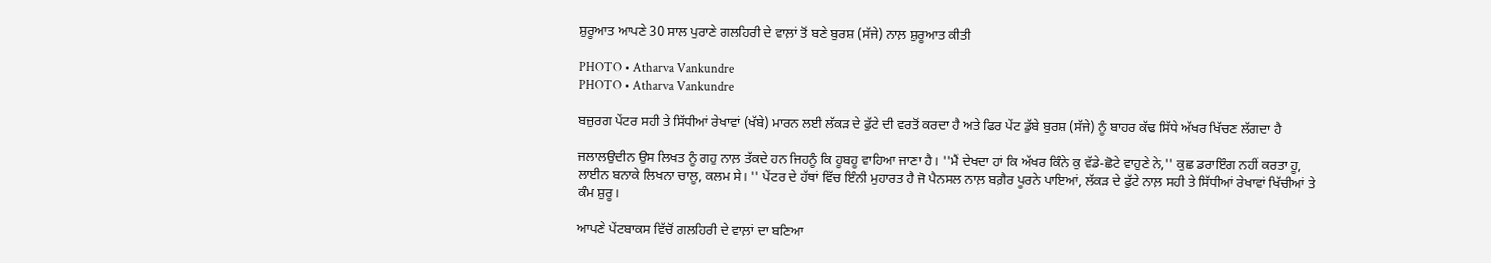ਸ਼ੁਰੂਆਤ ਆਪਣੇ 30 ਸਾਲ ਪੁਰਾਣੇ ਗਲਹਿਰੀ ਦੇ ਵਾਲ਼ਾਂ ਤੋਂ ਬਣੇ ਬੁਰਸ਼ (ਸੱਜੇ) ਨਾਲ਼ ਸ਼ੁਰੂਆਤ ਕੀਤੀ

PHOTO • Atharva Vankundre
PHOTO • Atharva Vankundre

ਬਜ਼ੁਰਗ ਪੇਂਟਰ ਸਹੀ ਤੇ ਸਿੱਧੀਆਂ ਰੇਖਾਵਾਂ (ਖੱਬੇ) ਮਾਰਨ ਲਈ ਲੱਕੜ ਦੇ ਫੁੱਟੇ ਦੀ ਵਰਤੋਂ ਕਰਦਾ ਹੈ ਅਤੇ ਫਿਰ ਪੇਂਟ ਡੁੱਬੇ ਬੁਰਸ਼ (ਸੱਜੇ) ਨੂੰ ਬਾਹਰ ਕੱਢ ਸਿੱਧੇ ਅੱਖਰ ਖਿੱਚਣ ਲੱਗਦਾ ਹੈ

ਜਲਾਲਉਦੀਨ ਉਸ ਲਿਖਤ ਨੂੰ ਗਹੁ ਨਾਲ਼ ਤੱਕਦੇ ਹਨ ਜਿਹਨੂੰ ਕਿ ਹੂਬਹੂ ਵਾਹਿਆ ਜਾਣਾ ਹੈ। ''ਮੈਂ ਦੇਖਦਾ ਹਾਂ ਕਿ ਅੱਖਰ ਕਿੰਨੇ ਕੁ ਵੱਡੇ-ਛੋਟੇ ਵਾਹੁਣੇ ਨੇ,'' ਕੁਛ ਡਰਾਇੰਗ ਨਹੀਂ ਕਰਤਾ ਹੂ, ਲਾਈਨ ਬਨਾਕੇ ਲਿਖਨਾ ਚਾਲੂ, ਕਲਮ ਸੇ। '' ਪੇਂਟਰ ਦੇ ਹੱਥਾਂ ਵਿੱਚ ਇੰਨੀ ਮੁਹਾਰਤ ਹੈ ਜੋ ਪੈਨਸਲ ਨਾਲ਼ ਬਗ਼ੈਰ ਪੂਰਨੇ ਪਾਇਆਂ, ਲੱਕੜ ਦੇ ਫੁੱਟੇ ਨਾਲ਼ ਸਹੀ ਤੇ ਸਿੱਧੀਆਂ ਰੇਖਾਵਾਂ ਖਿੱਚੀਆਂ ਤੇ ਕੰਮ ਸ਼ੁਰੂ।

ਆਪਣੇ ਪੇਂਟਬਾਕਸ ਵਿੱਚੋਂ ਗਲਹਿਰੀ ਦੇ ਵਾਲ਼ਾਂ ਦਾ ਬਣਿਆ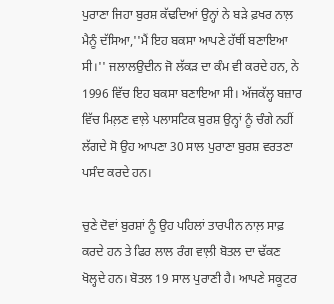ਪੁਰਾਣਾ ਜਿਹਾ ਬੁਰਸ਼ ਕੱਢਦਿਆਂ ਉਨ੍ਹਾਂ ਨੇ ਬੜੇ ਫ਼ਖਰ ਨਾਲ਼ ਮੈਨੂੰ ਦੱਸਿਆ,''ਮੈਂ ਇਹ ਬਕਸਾ ਆਪਣੇ ਹੱਥੀਂ ਬਣਾਇਆ ਸੀ।'' ਜਲਾਲਉਦੀਨ ਜੋ ਲੱਕੜ ਦਾ ਕੰਮ ਵੀ ਕਰਦੇ ਹਨ, ਨੇ 1996 ਵਿੱਚ ਇਹ ਬਕਸਾ ਬਣਾਇਆ ਸੀ। ਅੱਜਕੱਲ੍ਹ ਬਜ਼ਾਰ ਵਿੱਚ ਮਿਲ਼ਣ ਵਾਲ਼ੇ ਪਲਾਸਟਿਕ ਬੁਰਸ਼ ਉਨ੍ਹਾਂ ਨੂੰ ਚੰਗੇ ਨਹੀਂ ਲੱਗਦੇ ਸੋ ਉਹ ਆਪਣਾ 30 ਸਾਲ ਪੁਰਾਣਾ ਬੁਰਸ਼ ਵਰਤਣਾ ਪਸੰਦ ਕਰਦੇ ਹਨ।

ਚੁਣੇ ਦੋਵਾਂ ਬੁਰਸ਼ਾਂ ਨੂੰ ਉਹ ਪਹਿਲਾਂ ਤਾਰਪੀਨ ਨਾਲ਼ ਸਾਫ਼ ਕਰਦੇ ਹਨ ਤੇ ਫਿਰ ਲਾਲ ਰੰਗ ਵਾਲ਼ੀ ਬੋਤਲ ਦਾ ਢੱਕਣ ਖੋਲ੍ਹਦੇ ਹਨ। ਬੋਤਲ 19 ਸਾਲ ਪੁਰਾਣੀ ਹੈ। ਆਪਣੇ ਸਕੂਟਰ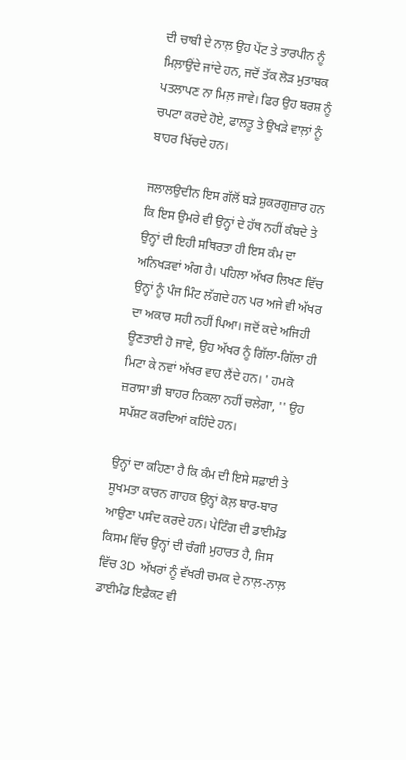ਦੀ ਚਾਬੀ ਦੇ ਨਾਲ਼ ਉਹ ਪੇਂਟ ਤੇ ਤਾਰਪੀਨ ਨੂੰ ਮਿਲ਼ਾਉਂਦੇ ਜਾਂਦੇ ਹਨ, ਜਦੋਂ ਤੱਕ ਲੋੜ ਮੁਤਾਬਕ ਪਤਲਾਪਣ ਨਾ ਮਿਲ਼ ਜਾਵੇ। ਫਿਰ ਉਹ ਬਰਸ਼ ਨੂੰ ਚਪਟਾ ਕਰਦੇ ਹੋਏ, ਫਾਲਤੂ ਤੇ ਉਖੜੇ ਵਾਲ਼ਾਂ ਨੂੰ ਬਾਹਰ ਖਿੱਚਦੇ ਹਨ।

ਜਲਾਲਉਦੀਨ ਇਸ ਗੱਲੋਂ ਬੜੇ ਸ਼ੁਕਰਗੁਜ਼ਾਰ ਹਨ ਕਿ ਇਸ ਉਮਰੇ ਵੀ ਉਨ੍ਹਾਂ ਦੇ ਹੱਥ ਨਹੀਂ ਕੰਬਦੇ ਤੇ ਉਨ੍ਹਾਂ ਦੀ ਇਹੀ ਸਥਿਰਤਾ ਹੀ ਇਸ ਕੰਮ ਦਾ ਅਨਿਖੜਵਾਂ ਅੰਗ ਹੈ। ਪਹਿਲਾ ਅੱਖਰ ਲਿਖਣ ਵਿੱਚ ਉਨ੍ਹਾਂ ਨੂੰ ਪੰਜ ਮਿੰਟ ਲੱਗਦੇ ਹਨ ਪਰ ਅਜੇ ਵੀ ਅੱਖਰ ਦਾ ਅਕਾਰ ਸਹੀ ਨਹੀਂ ਪਿਆ। ਜਦੋਂ ਕਦੇ ਅਜਿਹੀ ਊਣਤਾਈ ਹੋ ਜਾਵੇ, ਉਹ ਅੱਖਰ ਨੂੰ ਗਿੱਲਾ-ਗਿੱਲਾ ਹੀ ਮਿਟਾ ਕੇ ਨਵਾਂ ਅੱਖਰ ਵਾਹ ਲੈਂਦੇ ਹਨ। ' ਹਮਕੋ ਜ਼ਰਾਸਾ ਭੀ ਬਾਹਰ ਨਿਕਲਾ ਨਹੀਂ ਚਲੇਗਾ, '' ਉਹ ਸਪੱਸ਼ਟ ਕਰਦਿਆਂ ਕਹਿੰਦੇ ਹਨ।

ਉਨ੍ਹਾਂ ਦਾ ਕਹਿਣਾ ਹੈ ਕਿ ਕੰਮ ਦੀ ਇਸੇ ਸਫ਼ਾਈ ਤੇ ਸੂਖਮਤਾ ਕਾਰਨ ਗਾਹਕ ਉਨ੍ਹਾਂ ਕੋਲ਼ ਬਾਰ-ਬਾਰ ਆਉਣਾ ਪਸੰਦ ਕਰਦੇ ਹਨ। ਪੇਟਿੰਗ ਦੀ ਡਾਈਮੰਡ ਕਿਸਮ ਵਿੱਚ ਉਨ੍ਹਾਂ ਦੀ ਚੰਗੀ ਮੁਹਾਰਤ ਹੈ, ਜਿਸ ਵਿੱਚ 3D  ਅੱਖਰਾਂ ਨੂੰ ਵੱਖਰੀ ਚਮਕ ਦੇ ਨਾਲ਼-ਨਾਲ਼ ਡਾਈਮੰਡ ਇਫ਼ੈਕਟ ਵੀ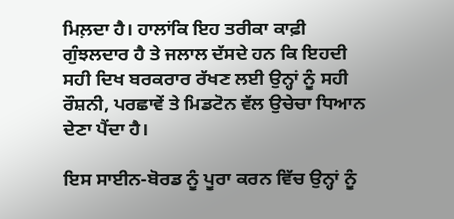ਮਿਲ਼ਦਾ ਹੈ। ਹਾਲਾਂਕਿ ਇਹ ਤਰੀਕਾ ਕਾਫ਼ੀ ਗੁੰਝਲਦਾਰ ਹੈ ਤੇ ਜਲਾਲ ਦੱਸਦੇ ਹਨ ਕਿ ਇਹਦੀ ਸਹੀ ਦਿਖ ਬਰਕਰਾਰ ਰੱਖਣ ਲਈ ਉਨ੍ਹਾਂ ਨੂੰ ਸਹੀ ਰੌਸ਼ਨੀ, ਪਰਛਾਵੇਂ ਤੇ ਮਿਡਟੋਨ ਵੱਲ ਉਚੇਚਾ ਧਿਆਨ ਦੇਣਾ ਪੈਂਦਾ ਹੈ।

ਇਸ ਸਾਈਨ-ਬੋਰਡ ਨੂੰ ਪੂਰਾ ਕਰਨ ਵਿੱਚ ਉਨ੍ਹਾਂ ਨੂੰ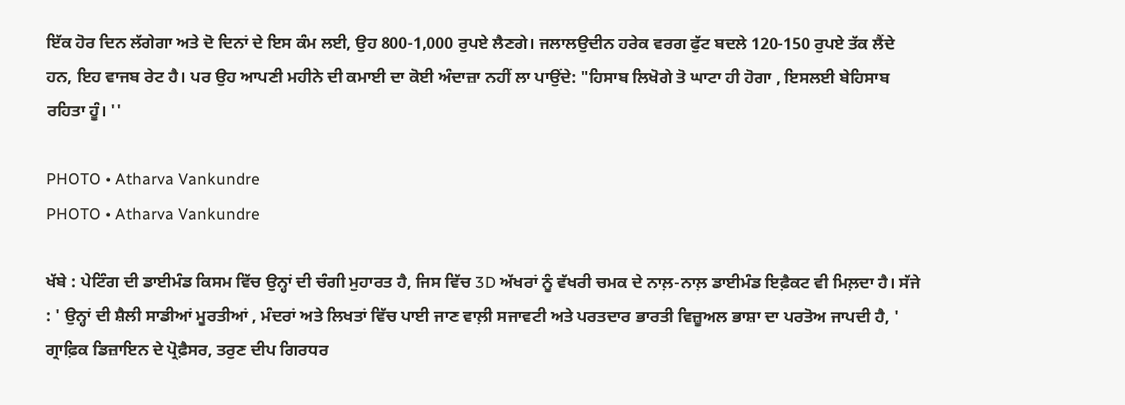ਇੱਕ ਹੋਰ ਦਿਨ ਲੱਗੇਗਾ ਅਤੇ ਦੋ ਦਿਨਾਂ ਦੇ ਇਸ ਕੰਮ ਲਈ, ਉਹ 800-1,000 ਰੁਪਏ ਲੈਣਗੇ। ਜਲਾਲਉਦੀਨ ਹਰੇਕ ਵਰਗ ਫੁੱਟ ਬਦਲੇ 120-150 ਰੁਪਏ ਤੱਕ ਲੈਂਦੇ ਹਨ, ਇਹ ਵਾਜਬ ਰੇਟ ਹੈ। ਪਰ ਉਹ ਆਪਣੀ ਮਹੀਨੇ ਦੀ ਕਮਾਈ ਦਾ ਕੋਈ ਅੰਦਾਜ਼ਾ ਨਹੀਂ ਲਾ ਪਾਉਂਦੇ: "ਹਿਸਾਬ ਲਿਖੋਗੇ ਤੋ ਘਾਟਾ ਹੀ ਹੋਗਾ , ਇਸਲਈ ਬੇਹਿਸਾਬ ਰਹਿਤਾ ਹੂੰ। ''

PHOTO • Atharva Vankundre
PHOTO • Atharva Vankundre

ਖੱਬੇ : ਪੇਟਿੰਗ ਦੀ ਡਾਈਮੰਡ ਕਿਸਮ ਵਿੱਚ ਉਨ੍ਹਾਂ ਦੀ ਚੰਗੀ ਮੁਹਾਰਤ ਹੈ, ਜਿਸ ਵਿੱਚ 3D ਅੱਖਰਾਂ ਨੂੰ ਵੱਖਰੀ ਚਮਕ ਦੇ ਨਾਲ਼-ਨਾਲ਼ ਡਾਈਮੰਡ ਇਫ਼ੈਕਟ ਵੀ ਮਿਲ਼ਦਾ ਹੈ। ਸੱਜੇ : ' ਉਨ੍ਹਾਂ ਦੀ ਸ਼ੈਲੀ ਸਾਡੀਆਂ ਮੂਰਤੀਆਂ , ਮੰਦਰਾਂ ਅਤੇ ਲਿਖਤਾਂ ਵਿੱਚ ਪਾਈ ਜਾਣ ਵਾਲ਼ੀ ਸਜਾਵਟੀ ਅਤੇ ਪਰਤਦਾਰ ਭਾਰਤੀ ਵਿਜ਼ੂਅਲ ਭਾਸ਼ਾ ਦਾ ਪਰਤੋਅ ਜਾਪਦੀ ਹੈ, ' ਗ੍ਰਾਫ਼ਿਕ ਡਿਜ਼ਾਇਨ ਦੇ ਪ੍ਰੋਫ਼ੈਸਰ, ਤਰੁਣ ਦੀਪ ਗਿਰਧਰ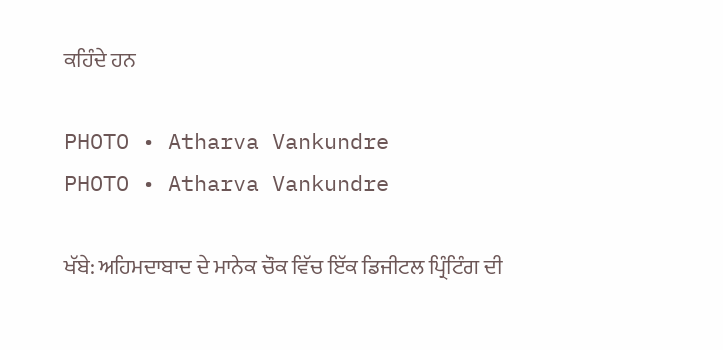ਕਹਿੰਦੇ ਹਨ

PHOTO • Atharva Vankundre
PHOTO • Atharva Vankundre

ਖੱਬੇ: ਅਹਿਮਦਾਬਾਦ ਦੇ ਮਾਨੇਕ ਚੌਕ ਵਿੱਚ ਇੱਕ ਡਿਜੀਟਲ ਪ੍ਰਿੰਟਿੰਗ ਦੀ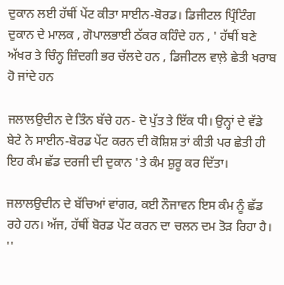ਦੁਕਾਨ ਲਈ ਹੱਥੀਂ ਪੇਂਟ ਕੀਤਾ ਸਾਈਨ-ਬੋਰਡ। ਡਿਜੀਟਲ ਪ੍ਰਿੰਟਿੰਗ ਦੁਕਾਨ ਦੇ ਮਾਲਕ , ਗੋਪਾਲਭਾਈ ਠੱਕਰ ਕਹਿੰਦੇ ਹਨ , ' ਹੱਥੀਂ ਬਣੇ ਅੱਖਰ ਤੇ ਚਿੰਨ੍ਹ ਜ਼ਿੰਦਗੀ ਭਰ ਚੱਲਦੇ ਹਨ , ਡਿਜੀਟਲ ਵਾਲ਼ੇ ਛੇਤੀ ਖਰਾਬ ਹੋ ਜਾਂਦੇ ਹਨ

ਜਲਾਲਉਦੀਨ ਦੇ ਤਿੰਨ ਬੱਚੇ ਹਨ- ਦੋ ਪੁੱਤ ਤੇ ਇੱਕ ਧੀ। ਉਨ੍ਹਾਂ ਦੇ ਵੱਡੇ ਬੇਟੇ ਨੇ ਸਾਈਨ-ਬੋਰਡ ਪੇਂਟ ਕਰਨ ਦੀ ਕੋਸ਼ਿਸ਼ ਤਾਂ ਕੀਤੀ ਪਰ ਛੇਤੀ ਹੀ ਇਹ ਕੰਮ ਛੱਡ ਦਰਜੀ ਦੀ ਦੁਕਾਨ 'ਤੇ ਕੰਮ ਸ਼ੁਰੂ ਕਰ ਦਿੱਤਾ।

ਜਲਾਲਉਦੀਨ ਦੇ ਬੱਚਿਆਂ ਵਾਂਗਰ, ਕਈ ਨੌਜਾਵਨ ਇਸ ਕੰਮ ਨੂੰ ਛੱਡ ਰਹੇ ਹਨ। ਅੱਜ, ਹੱਥੀਂ ਬੋਰਡ ਪੇਂਟ ਕਰਨ ਦਾ ਚਲਨ ਦਮ ਤੋੜ ਰਿਹਾ ਹੈ। ''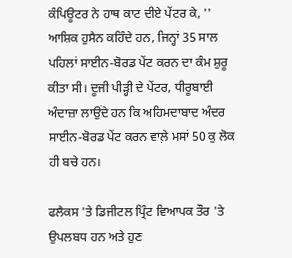ਕੰਪਿਊਟਰ ਨੇ ਹਾਥ ਕਾਟ ਦੀਏ ਪੇਂਟਰ ਕੇ, '' ਆਸ਼ਿਕ ਹੁਸੈਨ ਕਹਿੰਦੇ ਹਨ, ਜਿਨ੍ਹਾਂ 35 ਸਾਲ ਪਹਿਲਾਂ ਸਾਈਨ-ਬੋਰਡ ਪੇਂਟ ਕਰਨ ਦਾ ਕੰਮ ਸ਼ੁਰੂ ਕੀਤਾ ਸੀ। ਦੂਜੀ ਪੀੜ੍ਹੀ ਦੇ ਪੇਂਟਰ, ਧੀਰੂਬਾਈ ਅੰਦਾਜ਼ਾ ਲਾਉਂਦੇ ਹਨ ਕਿ ਅਹਿਮਦਾਬਾਦ ਅੰਦਰ ਸਾਈਨ-ਬੋਰਡ ਪੇਂਟ ਕਰਨ ਵਾਲ਼ੇ ਮਸਾਂ 50 ਕੁ ਲੋਕ ਹੀ ਬਚੇ ਹਨ।

ਫਲੈਕਸ 'ਤੇ ਡਿਜੀਟਲ ਪ੍ਰਿੰਟ ਵਿਆਪਕ ਤੌਰ 'ਤੇ ਉਪਲਬਧ ਹਨ ਅਤੇ ਹੁਣ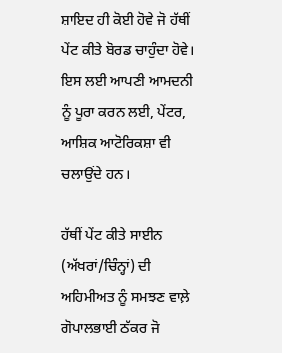ਸ਼ਾਇਦ ਹੀ ਕੋਈ ਹੋਵੇ ਜੋ ਹੱਥੀਂ ਪੇਂਟ ਕੀਤੇ ਬੋਰਡ ਚਾਹੁੰਦਾ ਹੋਵੇ। ਇਸ ਲਈ ਆਪਣੀ ਆਮਦਨੀ ਨੂੰ ਪੂਰਾ ਕਰਨ ਲਈ, ਪੇਂਟਰ, ਆਸ਼ਿਕ ਆਟੋਰਿਕਸ਼ਾ ਵੀ ਚਲਾਉਂਦੇ ਹਨ।

ਹੱਥੀਂ ਪੇਂਟ ਕੀਤੇ ਸਾਈਨ (ਅੱਖਰਾਂ/ਚਿੰਨ੍ਹਾਂ) ਦੀ ਅਹਿਮੀਅਤ ਨੂੰ ਸਮਝਣ ਵਾਲ਼ੇ ਗੋਪਾਲਭਾਈ ਠੱਕਰ ਜੋ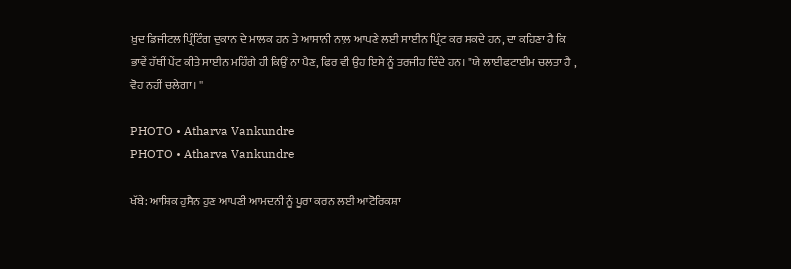ਖ਼ੁਦ ਡਿਜੀਟਲ ਪ੍ਰਿੰਟਿੰਗ ਦੁਕਾਨ ਦੇ ਮਾਲਕ ਹਨ ਤੇ ਆਸਾਨੀ ਨਾਲ਼ ਆਪਣੇ ਲਈ ਸਾਈਨ ਪ੍ਰਿੰਟ ਕਰ ਸਕਦੇ ਹਨ, ਦਾ ਕਹਿਣਾ ਹੈ ਕਿ ਭਾਵੇਂ ਹੱਥੀਂ ਪੇਂਟ ਕੀਤੇ ਸਾਈਨ ਮਹਿੰਗੇ ਹੀ ਕਿਉਂ ਨਾ ਪੈਣ, ਫਿਰ ਵੀ ਉਹ ਇਸੇ ਨੂੰ ਤਰਜੀਹ ਦਿੰਦੇ ਹਨ। "ਯੇ ਲਾਈਫਟਾਈਮ ਚਲਤਾ ਹੈ , ਵੋਹ ਨਹੀਂ ਚਲੇਗਾ। ''

PHOTO • Atharva Vankundre
PHOTO • Atharva Vankundre

ਖੱਬੇ: ਆਸ਼ਿਕ ਹੁਸੈਨ ਹੁਣ ਆਪਣੀ ਆਮਦਨੀ ਨੂੰ ਪੂਰਾ ਕਰਨ ਲਈ ਆਟੋਰਿਕਸ਼ਾ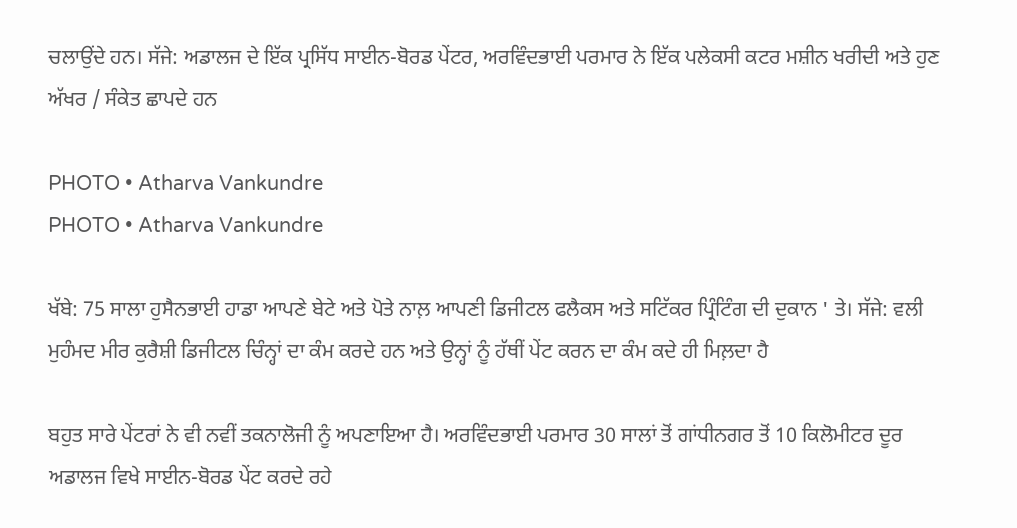ਚਲਾਉਂਦੇ ਹਨ। ਸੱਜੇ: ਅਡਾਲਜ ਦੇ ਇੱਕ ਪ੍ਰਸਿੱਧ ਸਾਈਨ-ਬੋਰਡ ਪੇਂਟਰ, ਅਰਵਿੰਦਭਾਈ ਪਰਮਾਰ ਨੇ ਇੱਕ ਪਲੇਕਸੀ ਕਟਰ ਮਸ਼ੀਨ ਖਰੀਦੀ ਅਤੇ ਹੁਣ ਅੱਖਰ / ਸੰਕੇਤ ਛਾਪਦੇ ਹਨ

PHOTO • Atharva Vankundre
PHOTO • Atharva Vankundre

ਖੱਬੇ: 75 ਸਾਲਾ ਹੁਸੈਨਭਾਈ ਹਾਡਾ ਆਪਣੇ ਬੇਟੇ ਅਤੇ ਪੋਤੇ ਨਾਲ਼ ਆਪਣੀ ਡਿਜੀਟਲ ਫਲੈਕਸ ਅਤੇ ਸਟਿੱਕਰ ਪ੍ਰਿੰਟਿੰਗ ਦੀ ਦੁਕਾਨ ' ਤੇ। ਸੱਜੇ: ਵਲੀ ਮੁਹੰਮਦ ਮੀਰ ਕੁਰੈਸ਼ੀ ਡਿਜੀਟਲ ਚਿੰਨ੍ਹਾਂ ਦਾ ਕੰਮ ਕਰਦੇ ਹਨ ਅਤੇ ਉਨ੍ਹਾਂ ਨੂੰ ਹੱਥੀਂ ਪੇਂਟ ਕਰਨ ਦਾ ਕੰਮ ਕਦੇ ਹੀ ਮਿਲ਼ਦਾ ਹੈ

ਬਹੁਤ ਸਾਰੇ ਪੇਂਟਰਾਂ ਨੇ ਵੀ ਨਵੀਂ ਤਕਨਾਲੋਜੀ ਨੂੰ ਅਪਣਾਇਆ ਹੈ। ਅਰਵਿੰਦਭਾਈ ਪਰਮਾਰ 30 ਸਾਲਾਂ ਤੋਂ ਗਾਂਧੀਨਗਰ ਤੋਂ 10 ਕਿਲੋਮੀਟਰ ਦੂਰ ਅਡਾਲਜ ਵਿਖੇ ਸਾਈਨ-ਬੋਰਡ ਪੇਂਟ ਕਰਦੇ ਰਹੇ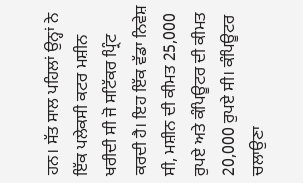ਹਨ। ਸੱਤ ਸਾਲ ਪਹਿਲਾਂ ਉਨ੍ਹਾਂ ਨੇ ਇੱਕ ਪਲੇਕਸੀ ਕਟਰ ਮਸ਼ੀਨ ਖਰੀਦੀ ਸੀ ਜੋ ਸਟਿੱਕਰ ਪ੍ਰਿੰਟ ਕਰਦੀ ਹੈ। ਇਹ ਇੱਕ ਵੱਡਾ ਨਿਵੇਸ਼ ਸੀ, ਮਸ਼ੀਨ ਦੀ ਕੀਮਤ 25,000 ਰੁਪਏ ਅਤੇ ਕੰਪਿਊਟਰ ਦੀ ਕੀਮਤ 20,000 ਰੁਪਏ ਸੀ। ਕੰਪਿਊਟਰ ਚਲਾਉਣਾ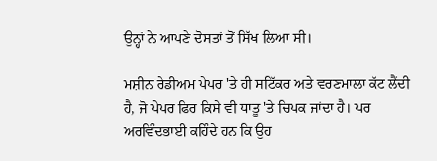ਉਨ੍ਹਾਂ ਨੇ ਆਪਣੇ ਦੋਸਤਾਂ ਤੋਂ ਸਿੱਖ ਲਿਆ ਸੀ।

ਮਸ਼ੀਨ ਰੇਡੀਅਮ ਪੇਪਰ 'ਤੇ ਹੀ ਸਟਿੱਕਰ ਅਤੇ ਵਰਣਮਾਲਾ ਕੱਟ ਲੈਂਦੀ ਹੈ, ਜੋ ਪੇਪਰ ਫਿਰ ਕਿਸੇ ਵੀ ਧਾਤੂ 'ਤੇ ਚਿਪਕ ਜਾਂਦਾ ਹੈ। ਪਰ ਅਰਵਿੰਦਭਾਈ ਕਹਿੰਦੇ ਹਨ ਕਿ ਉਹ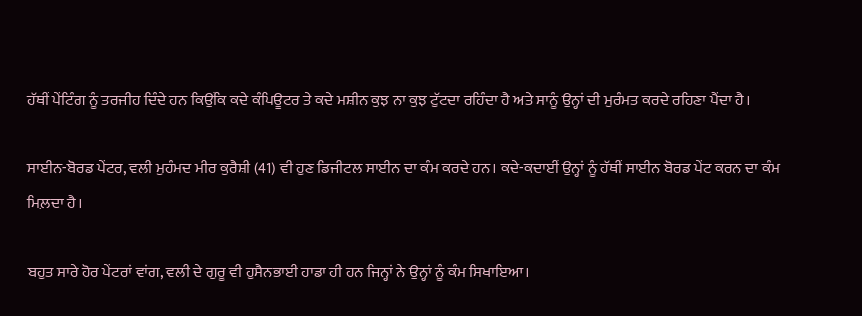ਹੱਥੀਂ ਪੇਂਟਿੰਗ ਨੂੰ ਤਰਜੀਹ ਦਿੰਦੇ ਹਨ ਕਿਉਂਕਿ ਕਦੇ ਕੰਪਿਊਟਰ ਤੇ ਕਦੇ ਮਸ਼ੀਨ ਕੁਝ ਨਾ ਕੁਝ ਟੁੱਟਦਾ ਰਹਿੰਦਾ ਹੈ ਅਤੇ ਸਾਨੂੰ ਉਨ੍ਹਾਂ ਦੀ ਮੁਰੰਮਤ ਕਰਦੇ ਰਹਿਣਾ ਪੈਂਦਾ ਹੈ।

ਸਾਈਨ-ਬੋਰਡ ਪੇਂਟਰ, ਵਲੀ ਮੁਹੰਮਦ ਮੀਰ ਕੁਰੈਸ਼ੀ (41) ਵੀ ਹੁਣ ਡਿਜੀਟਲ ਸਾਈਨ ਦਾ ਕੰਮ ਕਰਦੇ ਹਨ। ਕਦੇ-ਕਦਾਈਂ ਉਨ੍ਹਾਂ ਨੂੰ ਹੱਥੀਂ ਸਾਈਨ ਬੋਰਡ ਪੇਂਟ ਕਰਨ ਦਾ ਕੰਮ ਮਿਲ਼ਦਾ ਹੈ।

ਬਹੁਤ ਸਾਰੇ ਹੋਰ ਪੇਂਟਰਾਂ ਵਾਂਗ, ਵਲੀ ਦੇ ਗੁਰੂ ਵੀ ਹੁਸੈਨਭਾਈ ਹਾਡਾ ਹੀ ਹਨ ਜਿਨ੍ਹਾਂ ਨੇ ਉਨ੍ਹਾਂ ਨੂੰ ਕੰਮ ਸਿਖਾਇਆ।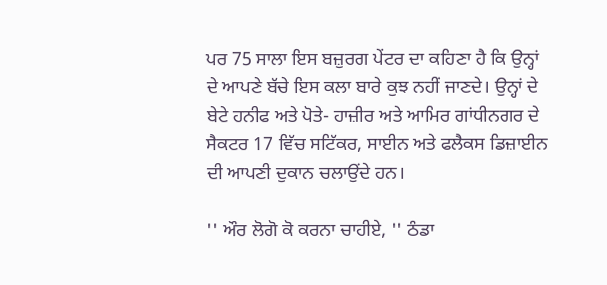ਪਰ 75 ਸਾਲਾ ਇਸ ਬਜ਼ੁਰਗ ਪੇਂਟਰ ਦਾ ਕਹਿਣਾ ਹੈ ਕਿ ਉਨ੍ਹਾਂ ਦੇ ਆਪਣੇ ਬੱਚੇ ਇਸ ਕਲਾ ਬਾਰੇ ਕੁਝ ਨਹੀਂ ਜਾਣਦੇ। ਉਨ੍ਹਾਂ ਦੇ ਬੇਟੇ ਹਨੀਫ ਅਤੇ ਪੋਤੇ- ਹਾਜ਼ੀਰ ਅਤੇ ਆਮਿਰ ਗਾਂਧੀਨਗਰ ਦੇ ਸੈਕਟਰ 17 ਵਿੱਚ ਸਟਿੱਕਰ, ਸਾਈਨ ਅਤੇ ਫਲੈਕਸ ਡਿਜ਼ਾਈਨ ਦੀ ਆਪਣੀ ਦੁਕਾਨ ਚਲਾਉਂਦੇ ਹਨ।

'' ਔਰ ਲੋਗੋ ਕੋ ਕਰਨਾ ਚਾਹੀਏ, '' ਠੰਡਾ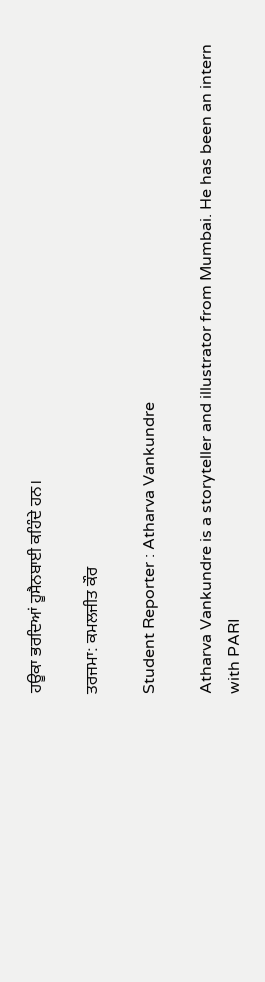ਹਊਕਾ ਭਰਦਿਆਂ ਹੂਸੈਨਬਾਈ ਕਹਿੰਦੇ ਹਨ।

ਤਰਜਮਾ: ਕਮਲਜੀਤ ਕੌਰ

Student Reporter : Atharva Vankundre

Atharva Vankundre is a storyteller and illustrator from Mumbai. He has been an intern with PARI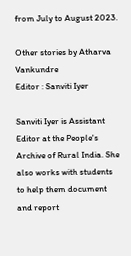from July to August 2023.

Other stories by Atharva Vankundre
Editor : Sanviti Iyer

Sanviti Iyer is Assistant Editor at the People's Archive of Rural India. She also works with students to help them document and report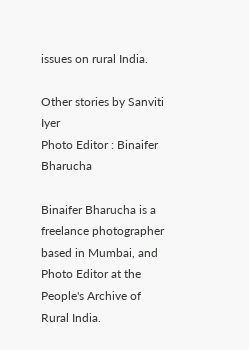issues on rural India.

Other stories by Sanviti Iyer
Photo Editor : Binaifer Bharucha

Binaifer Bharucha is a freelance photographer based in Mumbai, and Photo Editor at the People's Archive of Rural India.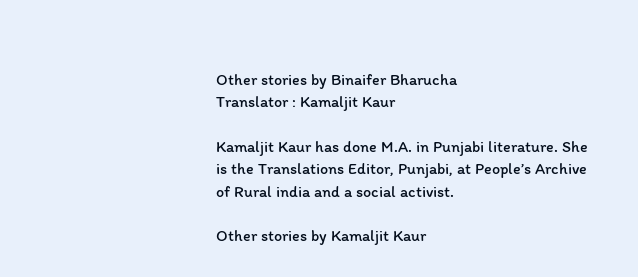Other stories by Binaifer Bharucha
Translator : Kamaljit Kaur

Kamaljit Kaur has done M.A. in Punjabi literature. She is the Translations Editor, Punjabi, at People’s Archive of Rural india and a social activist.

Other stories by Kamaljit Kaur